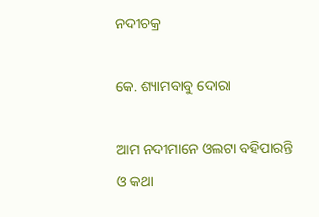ନଦୀଚକ୍ର

କେ. ଶ୍ୟାମବାବୁ ଦୋରା

ଆମ ନଦୀମାନେ ଓଲଟା ବହିପାରନ୍ତି
ଓ କଥା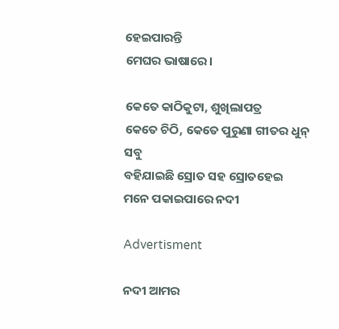ହେଇପାରନ୍ତି
ମେଘର ଭାଷାରେ।

କେତେ କାଠିକୁଟା, ଶୁଖିଲାପତ୍ର
କେତେ ଚିଠି, କେତେ ପୁରୁଣା ଗୀତର ଧୁନ୍ ସବୁ
ବହିଯାଇଛି ସ୍ରୋତ ସହ ସ୍ରୋତହେଇ
ମନେ ପକାଇପାରେ ନଦୀ

Advertisment

ନଦୀ ଆମର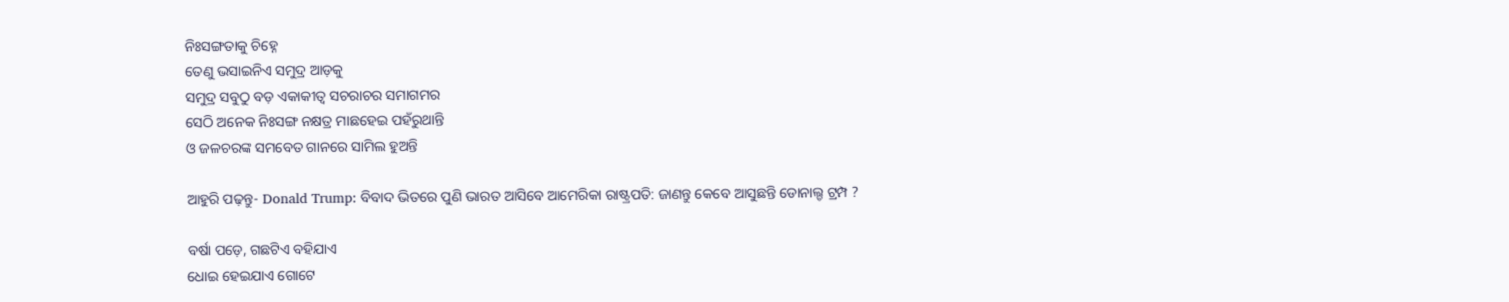ନିଃସଙ୍ଗତାକୁ ଚିହ୍ନେ
ତେଣୁ ଭସାଇନିଏ ସମୁଦ୍ର ଆଡ଼କୁ
ସମୁଦ୍ର ସବୁଠୁ ବଡ଼ ଏକାକୀତ୍ବ ସଚରାଚର ସମାଗମର
ସେଠି ଅନେକ ନିଃସଙ୍ଗ ନକ୍ଷତ୍ର ମାଛହେଇ ପହଁରୁଥାନ୍ତି
ଓ ଜଳଚରଙ୍କ ସମବେତ ଗାନରେ ସାମିଲ ହୁଅନ୍ତି

ଆହୁରି ପଢ଼ନ୍ତୁ- Donald Trump: ବିବାଦ ଭିତରେ ପୁଣି ଭାରତ ଆସିବେ ଆମେରିକା ରାଷ୍ଟ୍ରପତି: ଜାଣନ୍ତୁ କେବେ ଆସୁଛନ୍ତି ଡୋନାଲ୍ଡ ଟ୍ରମ୍ପ ?

ବର୍ଷା ପଡ଼େ, ଗଛଟିଏ ବହିଯାଏ
ଧୋଇ ହେଇଯାଏ ଗୋଟେ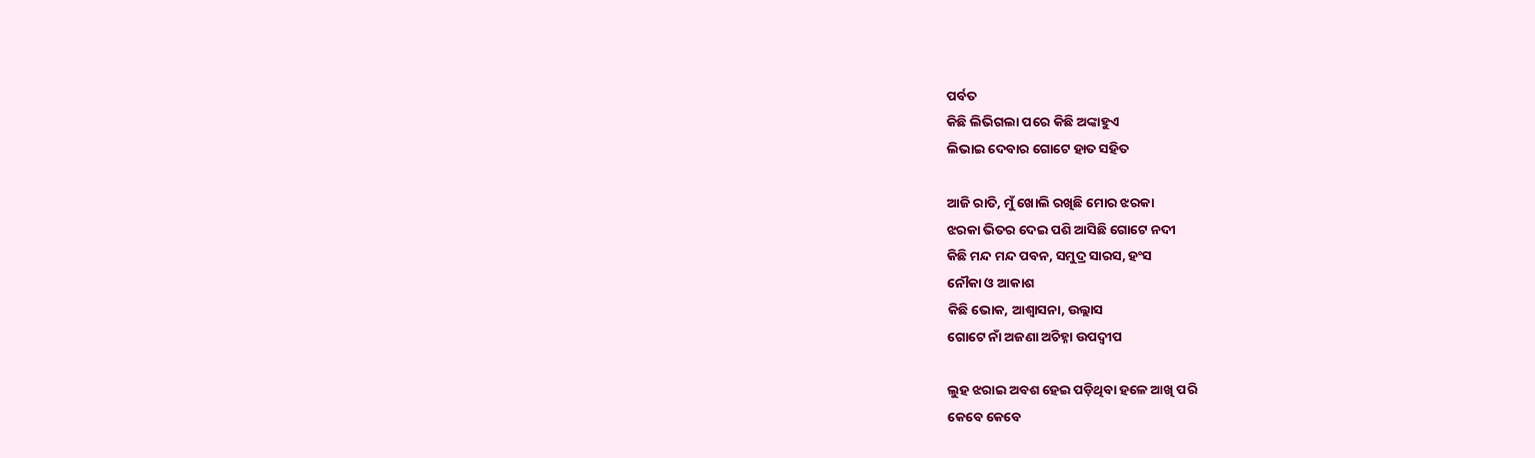ପର୍ବତ
କିଛି ଲିଭିଗଲା ପରେ କିଛି ଅଙ୍କାହୁଏ
ଲିଭାଇ ଦେବାର ଗୋଟେ ହାତ ସହିତ

ଆଜି ରାତି, ମୁଁ ଖୋଲି ରଖିଛି ମୋର ଝରକା
ଝରକା ଭିତର ଦେଇ ପଶି ଆସିଛି ଗୋଟେ ନଦୀ
କିଛି ମନ୍ଦ ମନ୍ଦ ପବନ, ସମୁଦ୍ର ସାରସ, ହଂସ
ନୌକା ଓ ଆକାଶ
କିଛି ଭୋକ, ଆଶ୍ୱାସନା, ଉଲ୍ଲାସ
ଗୋଟେ ନାଁ ଅଜଣା ଅଚିହ୍ନା ଉପଦ୍ୱୀପ

ଲୁହ ଝରାଇ ଅବଶ ହେଇ ପଡ଼ିଥିବା ହଳେ ଆଖି ପରି
କେବେ କେବେ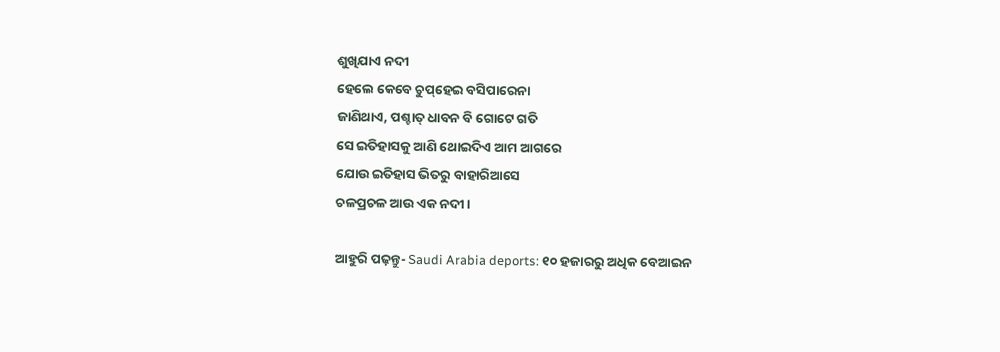ଶୁଖିଯାଏ ନଦୀ
ହେଲେ କେବେ ଚୁପ୍‌ହେଇ ବସିପାରେନା
ଜାଣିଥାଏ, ପଶ୍ଚାତ୍‌ ଧାବନ ବି ଗୋଟେ ଗତି
ସେ ଇତିହାସକୁ ଆଣି ଥୋଇଦିଏ ଆମ ଆଗରେ
ଯୋଉ ଇତିହାସ ଭିତରୁ ବାହାରିଆସେ
ଚଳପ୍ରଚଳ ଆଉ ଏକ ନଦୀ।

ଆହୁରି ପଢ଼ନ୍ତୁ- Saudi Arabia deports: ୧୦ ହଜାରରୁ ଅଧିକ ବେଆଇନ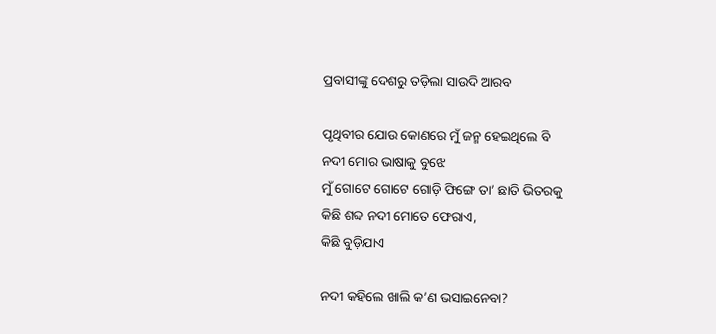ପ୍ରବାସୀଙ୍କୁ ଦେଶରୁ ତଡ଼ିଲା ସାଉଦି ଆରବ

ପୃଥିବୀର ଯୋଉ କୋଣରେ ମୁଁ ଜନ୍ମ ହେଇଥିଲେ ବି
ନଦୀ ମୋର ଭାଷାକୁ ବୁଝେ
ମୁଁ ଗୋଟେ ଗୋଟେ ଗୋଡ଼ି ଫିଙ୍ଗେ ତା’ ଛାତି ଭିତରକୁ
କିଛି ଶବ୍ଦ ନଦୀ ମୋତେ ଫେରାଏ,
କିଛି ବୁଡ଼ିଯାଏ

ନଦୀ କହିଲେ ଖାଲି କ’ଣ ଭସାଇନେବା?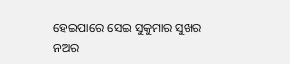ହେଇପାରେ ସେଇ ସୁକୁମାର ସୁଖର ନଅର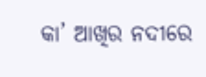କା’ ଆଖିର ନଦୀରେ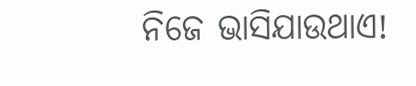ନିଜେ ଭାସିଯାଉଥାଏ!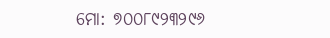ମୋ: ୭୦୦୮୯୨୩୨୯୬